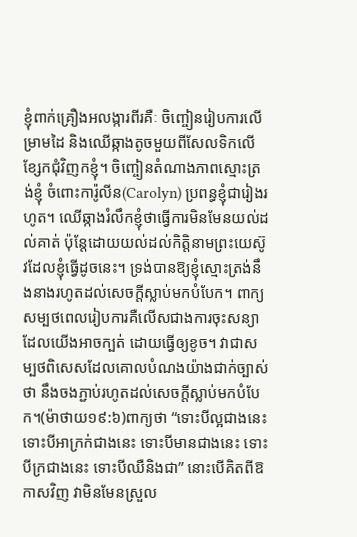ខ្ញុំពាក់គ្រឿងអលង្ការពីរគឺៈ ចិញ្ចៀនរៀបការលើម្រាមដៃ និងឈើឆ្កាងតូចមួយពីសែលទិកលើខ្សែកជុំវិញកខ្ញុំ។ ចិញ្ចៀនតំណាងភាពស្មោះត្រង់ខ្ញុំ ចំពោះការ៉ូលីន(Carolyn) ប្រពន្ធខ្ញុំជារៀងរហូត។ ឈើឆ្កាងរំលឹកខ្ញុំថាធ្វើការមិនមែនយល់ដល់គាត់ ប៉ុន្តែដោយយល់ដល់កិត្តិនាមព្រះយេស៊ូវដែលខ្ញុំធ្វើដូចនេះ។ ទ្រង់បានឱ្យខ្ញុំស្មោះត្រង់នឹងនាងរហូតដល់សេចក្តីស្លាប់មកបំបែក។ ពាក្យសម្បថពេលរៀបការគឺលើសជាងការចុះសន្យា ដែលយើងអាចក្បត់ ដោយធ្វើឲ្យខូច។ វាជាសម្បថពិសេសដែលគោលបំណងយ៉ាងជាក់ច្បាស់ថា នឹងចងភ្ជាប់រហូតដល់សេចក្តីស្លាប់មកបំបែក។(ម៉ាថាយ១៩:៦)ពាក្យថា “ទោះបីល្អជាងនេះ ទោះបីអាក្រក់ជាងនេះ ទោះបីមានជាងនេះ ទោះបីក្រជាងនេះ ទោះបីឈឺនិងជា” នោះបើគិតពីឱកាសវិញ វាមិនមែនស្រួល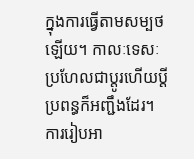ក្នុងការធ្វើតាមសម្បថឡើយ។ កាលៈទេសៈប្រហែលជាប្តូរហើយប្តីប្រពន្ធក៏អញ្ជឹងដែរ។ ការរៀបអា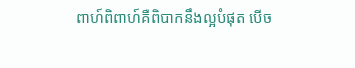ពាហ៍ពិពាហ៍គឺពិបាកនឹងល្អបំផុត បើច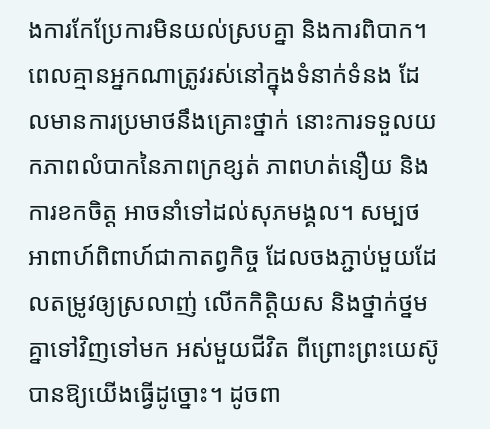ងការកែប្រែការមិនយល់ស្របគ្នា និងការពិបាក។ ពេលគ្មានអ្នកណាត្រូវរស់នៅក្នុងទំនាក់ទំនង ដែលមានការប្រមាថនឹងគ្រោះថ្នាក់ នោះការទទួលយកភាពលំបាកនៃភាពក្រខ្សត់ ភាពហត់នឿយ និងការខកចិត្ត អាចនាំទៅដល់សុភមង្គល។ សម្បថអាពាហ៍ពិពាហ៍ជាកាតព្វកិច្ច ដែលចងភ្ជាប់មួយដែលតម្រូវឲ្យស្រលាញ់ លើកកិត្តិយស និងថ្នាក់ថ្នមគ្នាទៅវិញទៅមក អស់មួយជីវិត ពីព្រោះព្រះយេស៊ូបានឱ្យយើងធ្វើដូច្នោះ។ ដូចពា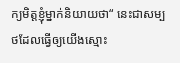ក្យមិត្តខ្ញុំម្នាក់និយាយថា“ នេះជាសម្បថដែលធ្វើឲ្យយើងស្មោះ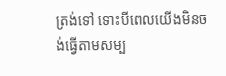ត្រង់ទៅ ទោះបីពេលយើងមិនចង់ធ្វើតាមសម្ប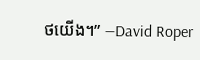ថយើង។” —David Roper